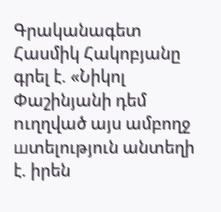Գրականագետ Հասմիկ Հակոբյանը գրել է. «Նիկոլ Փաշինյանի դեմ nւղղված այս ամբողջ шտելություն անտեղի է. իրեն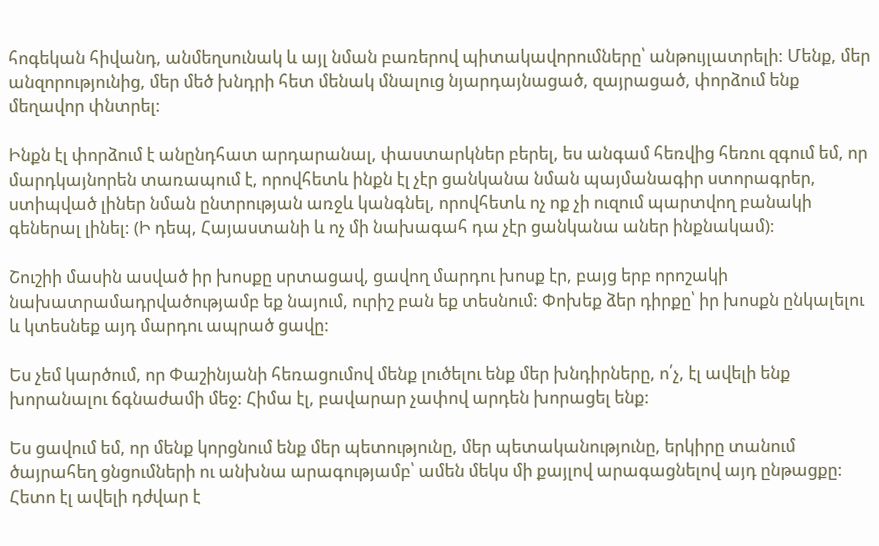հոգեկան հիվանդ, անմեղսունակ և այլ նման բառերով պիտակավորումները՝ անթույլատրելի: Մենք, մեր անզորությունից, մեր մեծ խնդրի հետ մենակ մնալուց նյարդայնացած, զայրացած, փորձում ենք մեղավոր փնտրել:

Ինքն էլ փորձում է անընդհատ արդարանալ, փաստարկներ բերել, ես անգամ հեռվից հեռու զգում եմ, որ մարդկայնորեն տառապում է, որովհետև ինքն էլ չէր ցանկանա նման պայմանագիր ստորագրեր, ստիպված լիներ նման ընտրության առջև կանգնել, որովհետև ոչ ոք չի ուզում պարտվող բանակի գեներալ լինել: (Ի դեպ, Հայաստանի և ոչ մի նախագահ դա չէր ցանկանա աներ ինքնակամ):

Շուշիի մասին ասված իր խոսքը սրտացավ, ցավող մարդու խոսք էր, բայց երբ որոշակի նախատրամադրվածությամբ եք նայում, ուրիշ բան եք տեսնում: Փոխեք ձեր դիրքը՝ իր խոսքն ընկալելու և կտեսնեք այդ մարդու ապրած ցավը:

Ես չեմ կարծում, որ Փաշինյանի հեռացումով մենք լուծելու ենք մեր խնդիրները, ո՛չ, էլ ավելի ենք խորանալու ճգնաժամի մեջ: Հիմա էլ, բավարար չափով արդեն խորացել ենք:

Ես ցավում եմ, որ մենք կորցնում ենք մեր պետությունը, մեր պետականությունը, երկիրը տանում ծայրահեղ ցնցումների ու անխնա արագությամբ՝ ամեն մեկս մի քայլով արագացնելով այդ ընթացքը: Հետո էլ ավելի դժվար է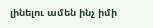լինելու ամեն ինչ իմի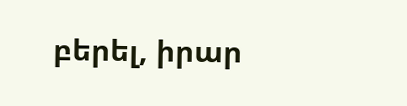բերել, իրար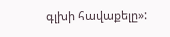գլխի հավաքելը»: